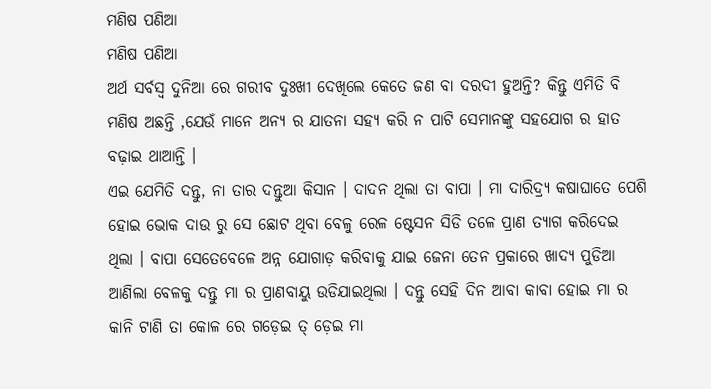ମଣିଷ ପଣିଆ
ମଣିଷ ପଣିଆ
ଅର୍ଥ ସର୍ବସ୍ବ ଦୁନିଆ ରେ ଗରୀବ ଦୁଃଖୀ ଦେଖିଲେ କେତେ ଜଣ ବା ଦରଦୀ ହୁଅନ୍ତି? କିନ୍ତୁ ଏମିତି ବି ମଣିଷ ଅଛନ୍ତି ,ଯେଉଁ ମାନେ ଅନ୍ୟ ର ଯାତନା ସହ୍ୟ କରି ନ ପାଟି ସେମାନଙ୍କୁ ସହଯୋଗ ର ହାତ ବଢ଼ାଇ ଥାଆନ୍ତି ।
ଏଇ ଯେମିତି ଦନ୍ତୁ, ନା ତାର ଦନ୍ତୁଆ କିସାନ । ଦାଦନ ଥିଲା ତା ବାପା । ମା ଦାରିଦ୍ର୍ୟ କଷାଘାତେ ପେଶି ହୋଇ ଭୋକ ଦାଉ ରୁ ସେ ଛୋଟ ଥିବା ବେଳୁ ରେଳ ଷ୍ଟେସନ ସିଡି ତଳେ ପ୍ରାଣ ତ୍ୟାଗ କରିଦେଇ ଥିଲା । ବାପା ସେତେବେଳେ ଅନ୍ନ ଯୋଗାଡ଼ କରିବାକୁ ଯାଇ ଜେନା ତେନ ପ୍ରକାରେ ଖାଦ୍ୟ ପୁଡିଆ ଆଣିଲା ବେଳକୁ ଦନ୍ତୁ ମା ର ପ୍ରାଣବାୟୁ ଉଡିଯାଇଥିଲା । ଦନ୍ତୁ ସେହି ଦିନ ଆବା କାବା ହୋଇ ମା ର କାନି ଟାଣି ତା କୋଳ ରେ ଗଡ଼େଇ ତ୍ ଡ଼େଇ ମା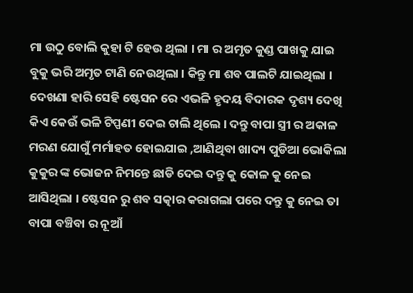ମା ଉଠୁ ବୋଲି କୁହା ଟି ହେଉ ଥିଲା । ମା ର ଅମୃତ କୁଣ୍ଡ ପାଖକୁ ଯାଇ ବୁକୁ ଭରି ଅମୃତ ଟାଣି ନେଉଥିଲା । କିନ୍ତୁ ମା ଶବ ପାଲଟି ଯାଇଥିଲା । ଦେଖଣା ହାରି ସେହି ଷ୍ଟେସନ ରେ ଏଭଳି ହୃଦୟ ବିଦାରକ ଦୃଶ୍ୟ ଦେଖି କିଏ କେଉଁ ଭଳି ଟିପ୍ପଣୀ ଦେଇ ଚାଲି ଥିଲେ । ଦନ୍ତୁ ବାପା ସ୍ତ୍ରୀ ର ଅକାଳ ମରଣ ଯୋଗୁଁ ମର୍ମାହତ ହୋଇଯାଇ ,ଆଣିଥିବା ଖାଦ୍ୟ ପୁଡିଆ ଭୋକିଲା କୁକୁର ଙ୍କ ଭୋଜନ ନିମନ୍ତେ ଛାଡି ଦେଇ ଦନ୍ତୁ କୁ କୋଳ କୁ ନେଇ ଆସିଥିଲା । ଷ୍ଟେସନ ରୁ ଶବ ସତ୍କାର କରାଗଲା ପରେ ଦନ୍ତୁ କୁ ନେଇ ତା ବାପା ବଞ୍ଚିବା ର ନୂଆଁ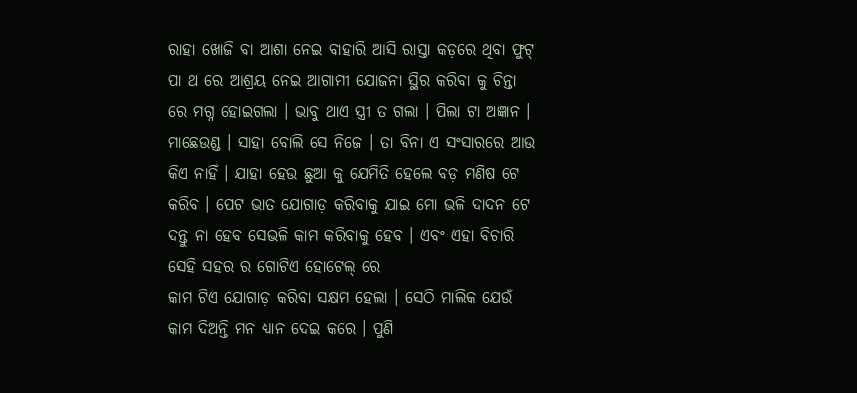ରାହା ଖୋଜି ବା ଆଶା ନେଇ ବାହାରି ଆସି ରାସ୍ତା କଡ଼ରେ ଥିବା ଫୁଟ୍ ପା ଥ ରେ ଆଶ୍ରୟ ନେଇ ଆଗାମୀ ଯୋଜନା ସ୍ଥିର କରିବା କୁ ଚିନ୍ତା ରେ ମଗ୍ନ ହୋଇଗଲା । ଭାବୁ ଥାଏ ସ୍ତ୍ରୀ ତ ଗଲା । ପିଲା ଟା ଅଜ୍ଞାନ । ମାଛେଉଣ୍ଡ । ସାହା ବୋଲି ସେ ନିଜେ । ତା ବିନା ଏ ସଂସାରରେ ଆଉ କିଏ ନାହିଁ । ଯାହା ହେଉ ଛୁଆ କୁ ଯେମିତି ହେଲେ ବଡ଼ ମଣିଷ ଟେ କରିବ । ପେଟ ଭାତ ଯୋଗାଡ଼ କରିବାକୁ ଯାଇ ମୋ ଭଳି ଦାଦନ ଟେ ଦନ୍ତୁ ନା ହେବ ସେଭଳି କାମ କରିବାକୁ ହେବ । ଏବଂ ଏହା ବିଚାରି ସେହି ସହର ର ଗୋଟିଏ ହୋଟେଲ୍ ରେ
କାମ ଟିଏ ଯୋଗାଡ଼ କରିବା ସକ୍ଷମ ହେଲା । ସେଠି ମାଲିକ ଯେଉଁ କାମ ଦିଅନ୍ତି ମନ ଧ୍ୟାନ ଦେଇ କରେ । ପୁଣି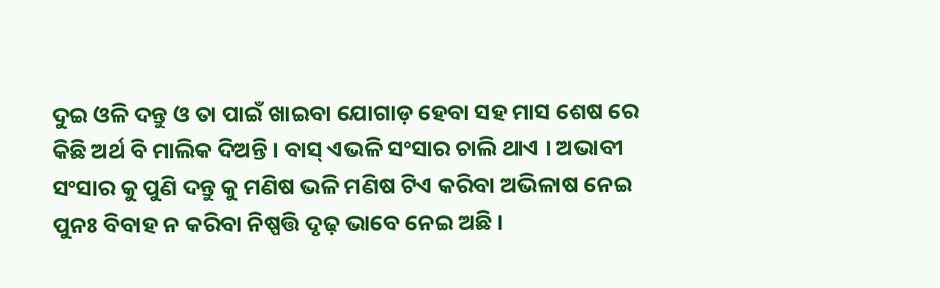ଦୁଇ ଓଳି ଦନ୍ତୁ ଓ ତା ପାଇଁ ଖାଇବା ଯୋଗାଡ଼ ହେବା ସହ ମାସ ଶେଷ ରେ କିଛି ଅର୍ଥ ବି ମାଲିକ ଦିଅନ୍ତି । ବାସ୍ ଏଭଳି ସଂସାର ଚାଲି ଥାଏ । ଅଭାବୀ ସଂସାର କୁ ପୁଣି ଦନ୍ତୁ କୁ ମଣିଷ ଭଳି ମଣିଷ ଟିଏ କରିବା ଅଭିଳାଷ ନେଇ ପୁନଃ ବିବାହ ନ କରିବା ନିଷ୍ପତ୍ତି ଦୃଢ଼ ଭାବେ ନେଇ ଅଛି ।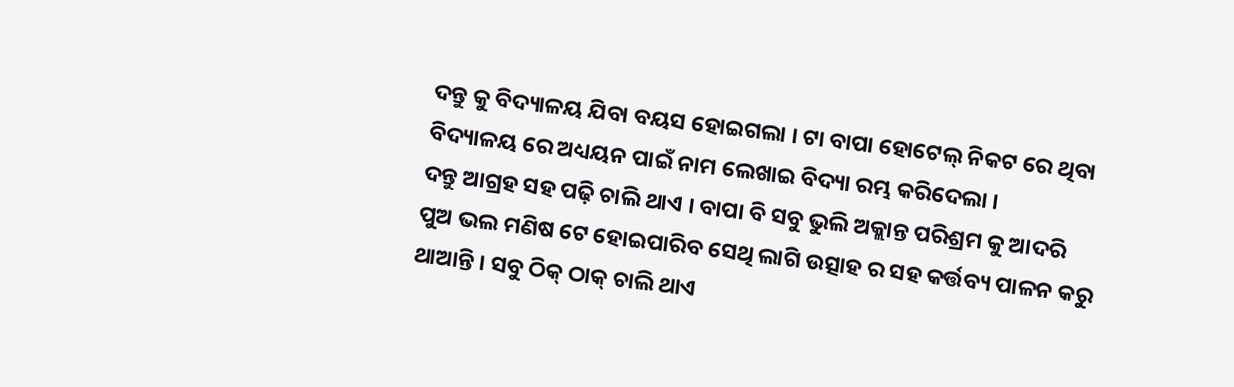ଦନ୍ତୁ କୁ ବିଦ୍ୟାଳୟ ଯିବା ବୟସ ହୋଇଗଲା । ଟା ବାପା ହୋଟେଲ୍ ନିକଟ ରେ ଥିବା ବିଦ୍ୟାଳୟ ରେ ଅଧ୍ୟୟନ ପାଇଁ ନାମ ଲେଖାଇ ବିଦ୍ୟା ରମ୍ଭ କରିଦେଲା ।
ଦନ୍ତୁ ଆଗ୍ରହ ସହ ପଢ଼ି ଚାଲି ଥାଏ । ବାପା ବି ସବୁ ଭୁଲି ଅକ୍ଲାନ୍ତ ପରିଶ୍ରମ କୁ ଆଦରି ପୁଅ ଭଲ ମଣିଷ ଟେ ହୋଇପାରିବ ସେଥି ଲାଗି ଉତ୍ସାହ ର ସହ କର୍ତ୍ତବ୍ୟ ପାଳନ କରୁ ଥାଆନ୍ତି । ସବୁ ଠିକ୍ ଠାକ୍ ଚାଲି ଥାଏ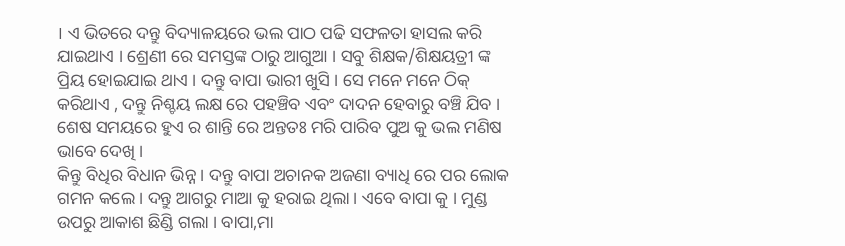। ଏ ଭିତରେ ଦନ୍ତୁ ବିଦ୍ୟାଳୟରେ ଭଲ ପାଠ ପଢି ସଫଳତା ହାସଲ କରି ଯାଇଥାଏ । ଶ୍ରେଣୀ ରେ ସମସ୍ତଙ୍କ ଠାରୁ ଆଗୁଆ । ସବୁ ଶିକ୍ଷକ/ଶିକ୍ଷୟତ୍ରୀ ଙ୍କ ପ୍ରିୟ ହୋଇଯାଇ ଥାଏ । ଦନ୍ତୁ ବାପା ଭାରୀ ଖୁସି । ସେ ମନେ ମନେ ଠିକ୍ କରିଥାଏ , ଦନ୍ତୁ ନିଶ୍ଚୟ ଲକ୍ଷ ରେ ପହଞ୍ଚିବ ଏବଂ ଦାଦନ ହେବାରୁ ବଞ୍ଚି ଯିବ । ଶେଷ ସମୟରେ ହୁଏ ର ଶାନ୍ତି ରେ ଅନ୍ତତଃ ମରି ପାରିବ ପୁଅ କୁ ଭଲ ମଣିଷ ଭାବେ ଦେଖି ।
କିନ୍ତୁ ବିଧିର ବିଧାନ ଭିନ୍ନ । ଦନ୍ତୁ ବାପା ଅଚାନକ ଅଜଣା ବ୍ୟାଧି ରେ ପର ଲୋକ ଗମନ କଲେ । ଦନ୍ତୁ ଆଗରୁ ମାଆ କୁ ହରାଇ ଥିଲା । ଏବେ ବାପା କୁ । ମୁଣ୍ଡ ଉପରୁ ଆକାଶ ଛିଣ୍ଡି ଗଲା । ବାପା,ମା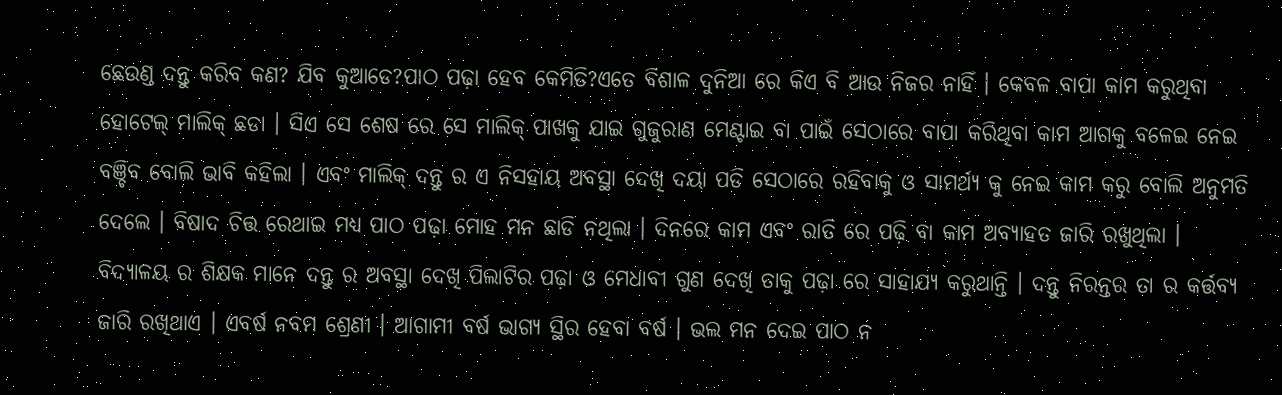ଛେଉଣ୍ଡ ଦନ୍ତୁ କରିବ କଣ? ଯିବ କୁଆଡେ?ପାଠ ପଢ଼ା ହେବ କେମିତି?ଏତେ ବିଶାଳ ଦୁନିଆ ରେ କିଏ ବି ଆଉ ନିଜର ନାହିଁ । କେବଳ ବାପା କାମ କରୁଥିବା ହୋଟେଲ୍ ମାଲିକ୍ ଛଡା । ସିଏ ସେ ଶେଷ ରେ ସେ ମାଲିକ୍ ପାଖକୁ ଯାଇ ଗୁଜୁରାଣ ମେଣ୍ଟାଇ ବା ପାଇଁ ସେଠାରେ ବାପା କରିଥିବା କାମ ଆଗକୁ ବଳେଇ ନେଇ ବଞ୍ଚିବ ବୋଲି ଭାବି କହିଲା । ଏବଂ ମାଲିକ୍ ଦନ୍ତୁ ର ଏ ନିସହାୟ ଅବସ୍ଥା ଦେଖି ଦୟା ପଡି ସେଠାରେ ରହିବାକୁ ଓ ସାମର୍ଥ୍ୟ କୁ ନେଇ କାମ କରୁ ବୋଲି ଅନୁମତି ଦେଲେ । ବିଷାଦ ଚିତ୍ତ ରେଥାଇ ମଧ୍ୟ ପାଠ ପଢ଼ା ମୋହ ମନ ଛାଡି ନଥିଲା । ଦିନରେ କାମ ଏବଂ ରାତି ରେ ପଢ଼ି ବା କାମ ଅବ୍ୟାହତ ଜାରି ରଖୁଥିଲା । ବିଦ୍ୟାଳୟ ର ଶିକ୍ଷକ ମାନେ ଦନ୍ତୁ ର ଅବସ୍ଥା ଦେଖି ପିଲାଟିର ପଢ଼ା ଓ ମେଧାବୀ ଗୁଣ ଦେଖି ତାକୁ ପଢ଼ା ରେ ସାହାଯ୍ୟ କରୁଥାନ୍ତି । ଦନ୍ତୁ ନିରନ୍ତର ତା ର କର୍ତ୍ତବ୍ୟ ଜାରି ରଖିଥାଏ । ଏବର୍ଷ ନବମ ଶ୍ରେଣୀ । ଆଗାମୀ ବର୍ଷ ଭାଗ୍ୟ ସ୍ଥିର ହେବା ବର୍ଷ । ଭଲ ମନ ଦେଇ ପାଠ ନ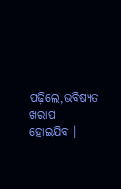ପଢ଼ିଲେ,ଭବିଷ୍ୟତ ଖରାପ ହୋଇଯିବ ।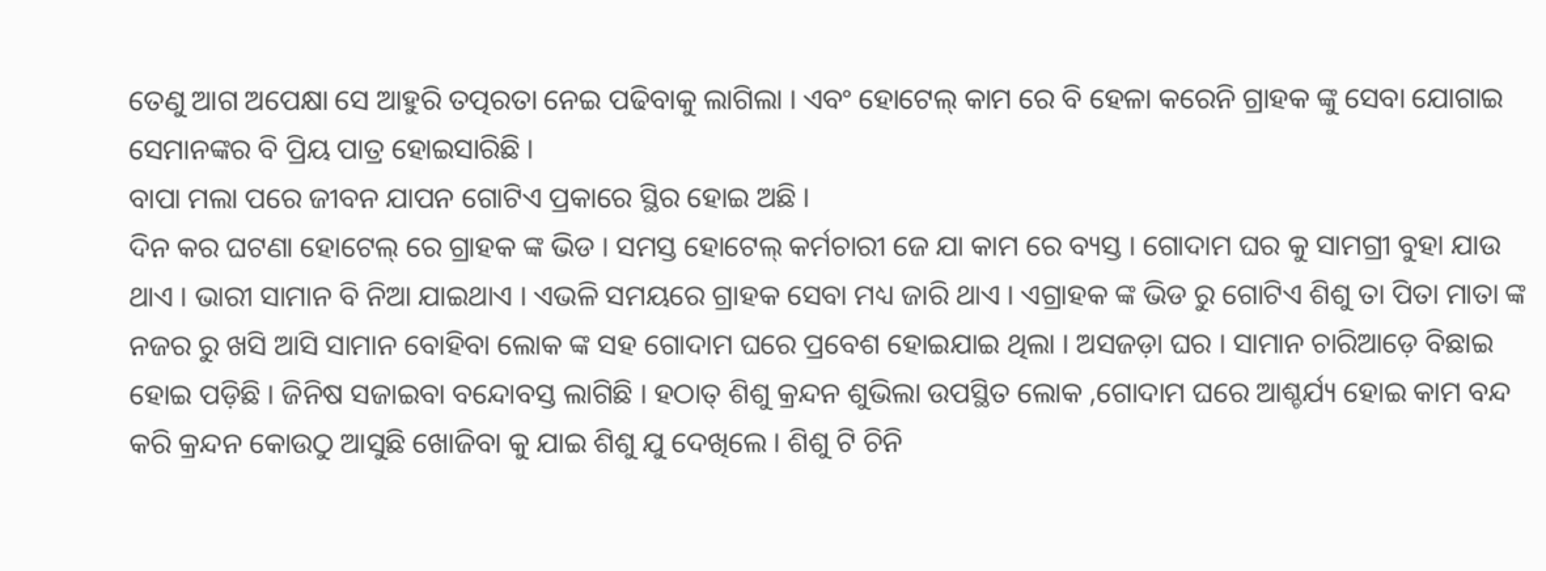ତେଣୁ ଆଗ ଅପେକ୍ଷା ସେ ଆହୁରି ତତ୍ପରତା ନେଇ ପଢିବାକୁ ଲାଗିଲା । ଏବଂ ହୋଟେଲ୍ କାମ ରେ ବି ହେଳା କରେନି ଗ୍ରାହକ ଙ୍କୁ ସେବା ଯୋଗାଇ ସେମାନଙ୍କର ବି ପ୍ରିୟ ପାତ୍ର ହୋଇସାରିଛି ।
ବାପା ମଲା ପରେ ଜୀବନ ଯାପନ ଗୋଟିଏ ପ୍ରକାରେ ସ୍ଥିର ହୋଇ ଅଛି ।
ଦିନ କର ଘଟଣା ହୋଟେଲ୍ ରେ ଗ୍ରାହକ ଙ୍କ ଭିଡ । ସମସ୍ତ ହୋଟେଲ୍ କର୍ମଚାରୀ ଜେ ଯା କାମ ରେ ବ୍ୟସ୍ତ । ଗୋଦାମ ଘର କୁ ସାମଗ୍ରୀ ବୁହା ଯାଉ ଥାଏ । ଭାରୀ ସାମାନ ବି ନିଆ ଯାଇଥାଏ । ଏଭଳି ସମୟରେ ଗ୍ରାହକ ସେବା ମଧ୍ୟ ଜାରି ଥାଏ । ଏଗ୍ରାହକ ଙ୍କ ଭିଡ ରୁ ଗୋଟିଏ ଶିଶୁ ତା ପିତା ମାତା ଙ୍କ ନଜର ରୁ ଖସି ଆସି ସାମାନ ବୋହିବା ଲୋକ ଙ୍କ ସହ ଗୋଦାମ ଘରେ ପ୍ରବେଶ ହୋଇଯାଇ ଥିଲା । ଅସଜଡ଼ା ଘର । ସାମାନ ଚାରିଆଡ଼େ ବିଛାଇ ହୋଇ ପଡ଼ିଛି । ଜିନିଷ ସଜାଇବା ବନ୍ଦୋବସ୍ତ ଲାଗିଛି । ହଠାତ୍ ଶିଶୁ କ୍ରନ୍ଦନ ଶୁଭିଲା ଉପସ୍ଥିତ ଲୋକ ,ଗୋଦାମ ଘରେ ଆଶ୍ଚର୍ଯ୍ୟ ହୋଇ କାମ ବନ୍ଦ କରି କ୍ରନ୍ଦନ କୋଉଠୁ ଆସୁଛି ଖୋଜିବା କୁ ଯାଇ ଶିଶୁ ଯୁ ଦେଖିଲେ । ଶିଶୁ ଟି ଚିନି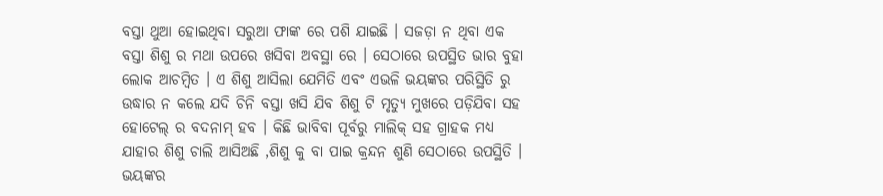ବସ୍ତା ଥୁଆ ହୋଇଥିବା ସରୁଆ ଫାଙ୍କ ରେ ପଶି ଯାଇଛି । ସଜଡ଼ା ନ ଥିବା ଏକ ବସ୍ତା ଶିଶୁ ର ମଥା ଉପରେ ଖସିବା ଅବସ୍ଥା ରେ । ସେଠାରେ ଉପସ୍ଥିତ ଭାର ବୁହା ଲୋକ ଆଚମ୍ବିତ । ଏ ଶିଶୁ ଆସିଲା ଯେମିତି ଏବଂ ଏଭଳି ଭୟଙ୍କର ପରିସ୍ଥିତି ରୁ ଉଦ୍ଧାର ନ କଲେ ଯଦି ଚିନି ବସ୍ତା ଖସି ଯିବ ଶିଶୁ ଟି ମୃତ୍ୟୁ ମୁଖରେ ପଡ଼ିଯିବା ସହ ହୋଟେଲ୍ ର ବଦନାମ୍ ହବ । କିଛି ଭାବିବା ପୂର୍ବରୁ ମାଲିକ୍ ସହ ଗ୍ରାହକ ମଧ୍ୟ ଯାହାର ଶିଶୁ ଚାଲି ଆସିଅଛି ,ଶିଶୁ କୁ ବା ପାଇ କ୍ରନ୍ଦନ ଶୁଣି ସେଠାରେ ଉପସ୍ଥିତି । ଭୟଙ୍କର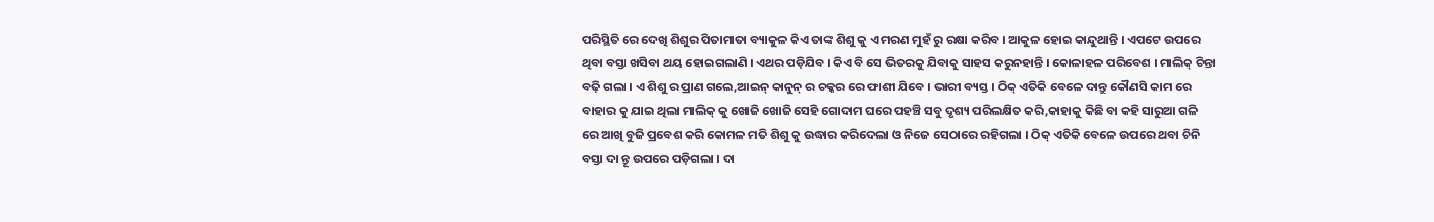ପରିସ୍ଥିତି ରେ ଦେଖି ଶିଶୁର ପିତାମାତା ବ୍ୟାକୁଳ କିଏ ତାଙ୍କ ଶିଶୁ କୁ ଏ ମରଣ ମୁହଁ ରୁ ରକ୍ଷା କରିବ । ଆକୁଳ ହୋଇ କାନ୍ଦୁଥାନ୍ତି । ଏପଟେ ଉପରେ ଥିବା ବସ୍ତା ଖସିବା ଥୟ ହୋଇଗଲାଣି । ଏଥର ପଡ଼ିଯିବ । କିଏ ବି ସେ ଭିତରକୁ ଯିବାକୁ ସାହସ କରୁନହାନ୍ତି । କୋଳାହଳ ପରିବେଶ । ମାଲିକ୍ ଚିନ୍ତା ବଢ଼ି ଗଲା । ଏ ଶିଶୁ ର ପ୍ରାଣ ଗଲେ,ଆଇନ୍ କାନୁନ୍ ର ଚକ୍କର ରେ ଫାଶୀ ଯିବେ । ଭାରୀ ବ୍ୟସ୍ତ । ଠିକ୍ ଏତିକି ବେଳେ ଦାନ୍ତୁ କୌଣସି କାମ ରେ ବାହାର କୁ ଯାଇ ଥିଲା ମାଲିକ୍ କୁ ଖୋଜି ଖୋଜି ସେହି ଗୋଦାମ ଘରେ ପହଞ୍ଚି ସବୁ ଦୃଶ୍ୟ ପରିଲକ୍ଷିତ କରି,କାହାକୁ କିଛି ବା କହି ସାରୁଆ ଗଳି ରେ ଆଖି ବୁଜି ପ୍ରବେଶ କରି କୋମଳ ମତି ଶିଶୁ କୁ ଉଦ୍ଧାର କରିଦେଲା ଓ ନିଜେ ସେଠାରେ ରହିଗଲା । ଠିକ୍ ଏତିକି ବେଳେ ଉପରେ ଥବା ଚିନି ବସ୍ତା ଦା ନ୍ତୂ ଉପରେ ପଡ଼ିଗଲା । ଦା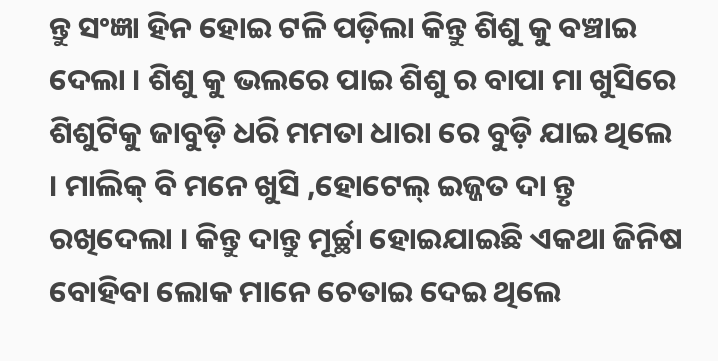ନ୍ତୁ ସଂଜ୍ଞା ହିନ ହୋଇ ଟଳି ପଡ଼ିଲା କିନ୍ତୁ ଶିଶୁ କୁ ବଞ୍ଚାଇ ଦେଲା । ଶିଶୁ କୁ ଭଲରେ ପାଇ ଶିଶୁ ର ବାପା ମା ଖୁସିରେ ଶିଶୁଟିକୁ ଜାବୁଡ଼ି ଧରି ମମତା ଧାରା ରେ ବୁଡ଼ି ଯାଇ ଥିଲେ । ମାଲିକ୍ ବି ମନେ ଖୁସି ,ହୋଟେଲ୍ ଇଜ୍ଜତ ଦା ନ୍ତୃ ରଖିଦେଲା । କିନ୍ତୁ ଦାନ୍ତୁ ମୂର୍ଚ୍ଛା ହୋଇଯାଇଛି ଏକଥା ଜିନିଷ ବୋହିବା ଲୋକ ମାନେ ଚେତାଇ ଦେଇ ଥିଲେ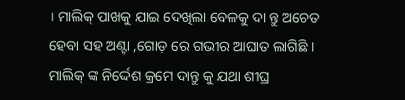। ମାଲିକ୍ ପାଖକୁ ଯାଇ ଦେଖିଲା ବେଳକୁ ଦା ନ୍ତୁ ଅଚେତ ହେବା ସହ ଅଣ୍ଟା ,ଗୋଡ଼ ରେ ଗଭୀର ଆଘାତ ଲାଗିଛି । ମାଲିକ୍ ଙ୍କ ନିର୍ଦ୍ଦେଶ କ୍ରମେ ଦାନ୍ତୁ କୁ ଯଥା ଶୀଘ୍ର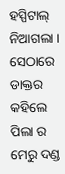ହସ୍ପିଟାଲ୍ ନିଆଗଲା । ସେଠାରେ ଡାକ୍ତର କହିଲେ ପିଲା ର ମେରୁ ଦଣ୍ଡ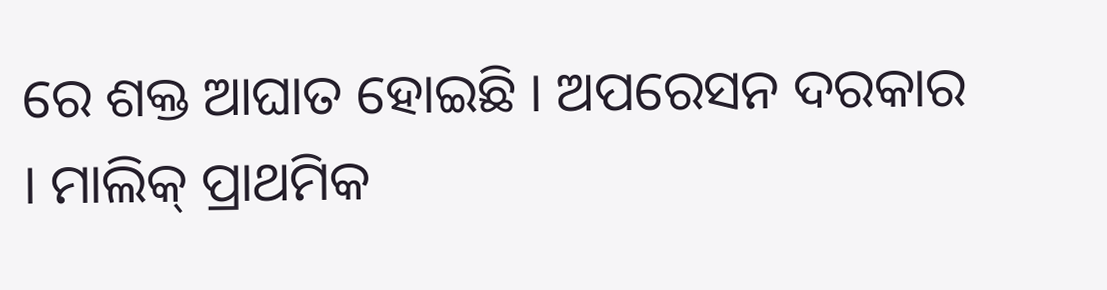ରେ ଶକ୍ତ ଆଘାତ ହୋଇଛି । ଅପରେସନ ଦରକାର । ମାଲିକ୍ ପ୍ରାଥମିକ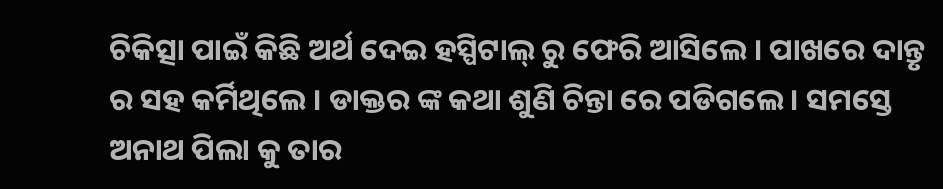ଚିକିତ୍ସା ପାଇଁ କିଛି ଅର୍ଥ ଦେଇ ହସ୍ପିଟାଲ୍ ରୁ ଫେରି ଆସିଲେ । ପାଖରେ ଦାନ୍ତୃ ର ସହ କର୍ମିଥିଲେ । ଡାକ୍ତର ଙ୍କ କଥା ଶୁଣି ଚିନ୍ତା ରେ ପଡିଗଲେ । ସମସ୍ତେ ଅନାଥ ପିଲା କୁ ତାର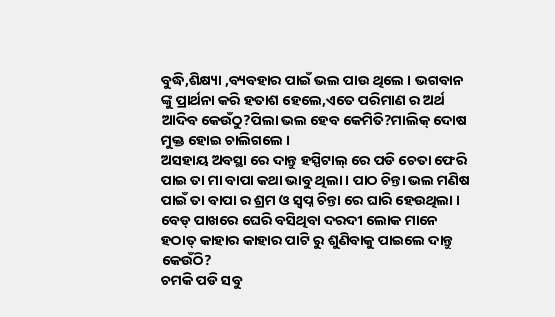ବୁଦ୍ଧି,ଶିକ୍ଷ୍ୟା ,ବ୍ୟବହାର ପାଇଁ ଭଲ ପାଉ ଥିଲେ । ଭଗବାନ ଙ୍କୁ ପ୍ରାର୍ଥନା କରି ହତାଶ ହେଲେ,ଏତେ ପରିମାଣ ର ଅର୍ଥ ଆଦିବ କେଉଁଠୁ?ପିଲା ଭଲ ହେବ କେମିତି?ମାଲିକ୍ ଦୋଷ ମୁକ୍ତ ହୋଇ ଚାଲିଗଲେ ।
ଅସହାୟ ଅବସ୍ଥା ରେ ଦାନ୍ତୁ ହସ୍ପିଟାଲ୍ ରେ ପଡି ଚେତା ଫେରି ପାଇ ତା ମା ବାପା କଥା ଭାବୁ ଥିଲା । ପାଠ ଚିନ୍ତା ଭଲ ମଣିଷ ପାଇଁ ତା ବାପା ର ଶ୍ରମ ଓ ସ୍ବପ୍ନ ଚିନ୍ତା ରେ ଘାରି ହେଉଥିଲା । ବେଡ୍ ପାଖରେ ଘେରି ବସିଥିବା ଦରଦୀ ଲୋକ ମାନେ ହଠାତ୍ କାହାର କାହାର ପାଟି ରୁ ଶୁଣିବାକୁ ପାଇଲେ ଦାନ୍ତୁ କେଉଁଠି?
ଚମକି ପଡି ସବୁ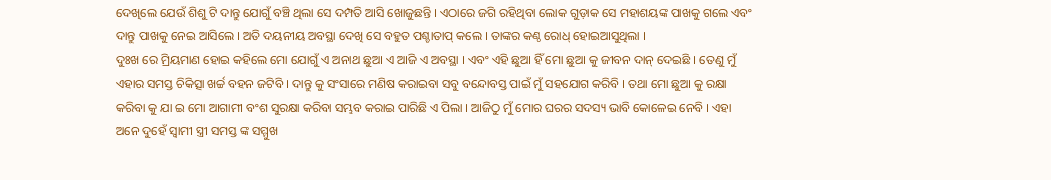ଦେଖିଲେ ଯେଉଁ ଶିଶୁ ଟି ଦାନ୍ତୁ ଯୋଗୁଁ ବଞ୍ଚି ଥିଲା ସେ ଦମ୍ପତି ଆସି ଖୋଜୁଛନ୍ତି । ଏଠାରେ ଜଗି ରହିଥିବା ଲୋକ ଗୁଡ଼ାକ ସେ ମହାଶୟଙ୍କ ପାଖକୁ ଗଲେ ଏବଂ ଦାନ୍ତୁ ପାଖକୁ ନେଇ ଆସିଲେ । ଅତି ଦୟନୀୟ ଅବସ୍ଥା ଦେଖି ସେ ବହୁତ ପଶ୍ଚାତାପ୍ କଲେ । ତାଙ୍କର କଣ୍ଠ ରୋଧ୍ ହୋଇଆସୁଥିଲା ।
ଦୁଃଖ ରେ ମ୍ରିୟମାଣ ହୋଇ କହିଲେ ମୋ ଯୋଗୁଁ ଏ ଅନାଥ ଛୁଆ ଏ ଆଜି ଏ ଅବସ୍ଥା । ଏବଂ ଏହି ଛୁଆ ହିଁ ମୋ ଛୁଆ କୁ ଜୀବନ ଦାନ୍ ଦେଇଛି । ତେଣୁ ମୁଁ ଏହାର ସମସ୍ତ ଚିକିତ୍ସା ଖର୍ଚ୍ଚ ବହନ ଜଟିବି । ଦାନ୍ତୁ କୁ ସଂସାରେ ମଣିଷ କରାଇବା ସବୁ ବନ୍ଦୋବସ୍ତ ପାଇଁ ମୁଁ ସହଯୋଗ କରିବି । ତଥା ମୋ ଛୁଆ କୁ ରକ୍ଷା କରିବା କୁ ଯା ଇ ମୋ ଆଗାମୀ ବଂଶ ସୁରକ୍ଷା କରିବା ସମ୍ଭବ କରାଇ ପାରିଛି ଏ ପିଲା । ଆଜିଠୁ ମୁଁ ମୋର ଘରର ସଦସ୍ୟ ଭାବି କୋଳେଇ ନେବି । ଏହା ଅନେ ଦୁହେଁ ସ୍ୱାମୀ ସ୍ତ୍ରୀ ସମସ୍ତ ଙ୍କ ସମ୍ମୁଖ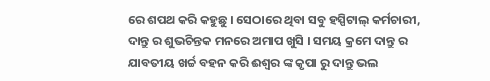ରେ ଶପଥ କରି କହୁଛୁ । ସେଠାରେ ଥିବା ସବୁ ହସ୍ପିଟାଲ୍ କର୍ମଚାରୀ, ଦାନ୍ତୁ ର ଶୁଭଚିନ୍ତକ ମନରେ ଅମାପ ଖୁସି । ସମୟ କ୍ରମେ ଦାନ୍ତୁ ର ଯାବତୀୟ ଖର୍ଚ୍ଚ ବହନ କରି ଈଶ୍ୱର ଙ୍କ କୃପା ରୁ ଦାନ୍ତୁ ଭଲ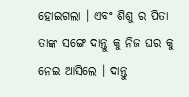ହୋଇଗଲା । ଏବଂ ଶିଶୁ ର ପିତା ତାଙ୍କ ସଙ୍ଗେ ଦାନ୍ତୁ କୁ ନିଜ ଘର କୁ ନେଇ ଆସିଲେ । ଦାନ୍ତୁ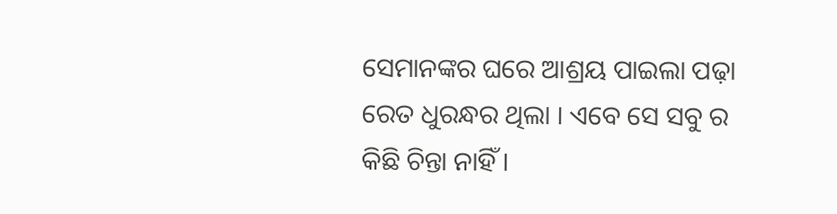ସେମାନଙ୍କର ଘରେ ଆଶ୍ରୟ ପାଇଲା ପଢ଼ା ରେତ ଧୁରନ୍ଧର ଥିଲା । ଏବେ ସେ ସବୁ ର କିଛି ଚିନ୍ତା ନାହିଁ ।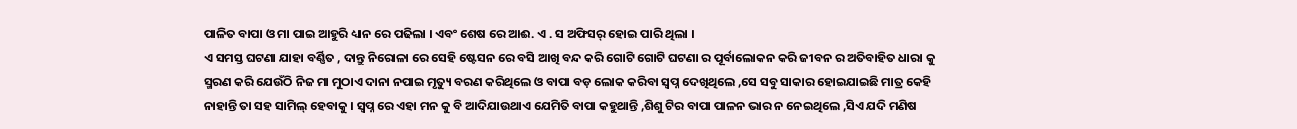ପାଳିତ ବାପା ଓ ମା ପାଇ ଆହୁରି ଧ୍ୟାନ ରେ ପଢିଲା । ଏବଂ ଶେଷ ରେ ଆଈ. ଏ . ସ ଅଫିସର୍ ହୋଇ ପାରି ଥିଲା ।
ଏ ସମସ୍ତ ଘଟଣା ଯାହା ବର୍ଣ୍ଣିତ , ଦାନ୍ତୁ ନିରୋଳା ରେ ସେହି ଷ୍ଟେସନ ରେ ବସି ଆଖି ବନ୍ଦ କରି ଗୋଟି ଗୋଟି ଘଟଣା ର ପୂର୍ବାଲୋକନ କରି ଜୀବନ ର ଅତିବାହିତ ଧାରା କୁ ସ୍ମରଣ କରି ଯେଉଁଠି ନିଜ ମା ମୁଠାଏ ଦାନା ନପାଇ ମୃତ୍ୟୁ ବରଣ କରିଥିଲେ ଓ ବାପା ବଡ଼ ଲୋକ କରିବା ସ୍ବପ୍ନ ଦେଖିଥିଲେ ,ସେ ସବୁ ସାକାର ହୋଇଯାଇଛି ମାତ୍ର କେହି ନାହାନ୍ତି ତା ସହ ସାମିଲ୍ ହେବାକୁ । ସ୍ବପ୍ନ ରେ ଏହା ମନ କୁ ବି ଆଦିଯାଉଥାଏ ଯେମିତି ବାପା କହୁଥାନ୍ତି ,ଶିଶୁ ଟିର ବାପା ପାଳନ ଭାର ନ ନେଇଥିଲେ ,ସିଏ ଯଦି ମଣିଷ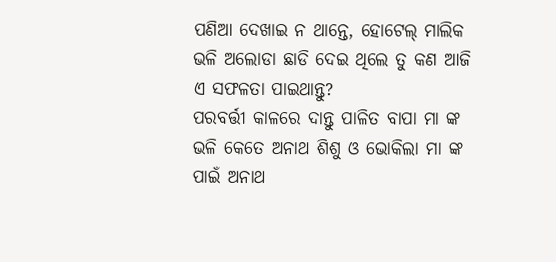ପଣିଆ ଦେଖାଇ ନ ଥାନ୍ତେ, ହୋଟେଲ୍ ମାଲିକ ଭଳି ଅଲୋଡା ଛାଡି ଦେଇ ଥିଲେ ତୁ କଣ ଆଜି ଏ ସଫଳତା ପାଇଥାନ୍ତୁ?
ପରବର୍ତ୍ତୀ କାଳରେ ଦାନ୍ତୁ ପାଳିତ ବାପା ମା ଙ୍କ ଭଳି କେତେ ଅନାଥ ଶିଶୁ ଓ ଭୋକିଲା ମା ଙ୍କ ପାଇଁ ଅନାଥ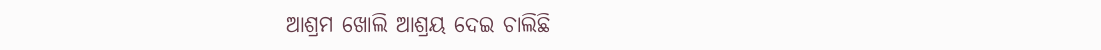ଆଶ୍ରମ ଖୋଲି ଆଶ୍ରୟ ଦେଇ ଚାଲିଛି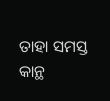ତାହା ସମସ୍ତ କାନ୍ଥ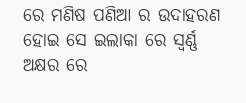ରେ ମଣିଷ ପଣିଆ ର ଉଦାହରଣ ହୋଇ ସେ ଇଲାକା ରେ ସ୍ଵର୍ଣ୍ଣ ଅକ୍ଷର ରେ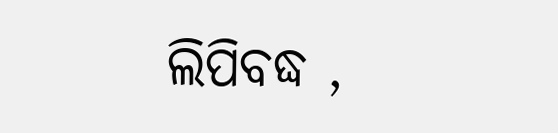ଲିପିବଦ୍ଧ ,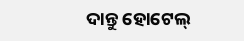ଦାନ୍ତୁ ହୋଟେଲ୍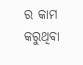ର କାମ କରୁଥିବା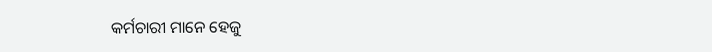କର୍ମଚାରୀ ମାନେ ହେଜୁ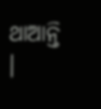ଥାଆନ୍ତି ।